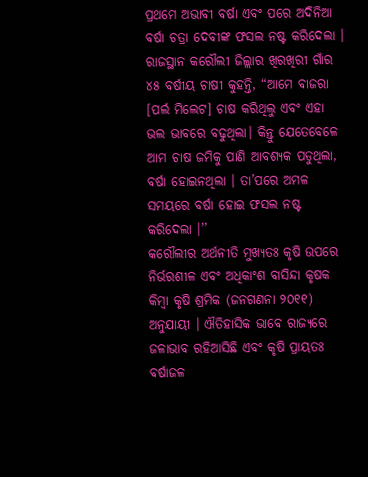ପ୍ରଥମେ ଅଭାବୀ ବର୍ଷା ଏବଂ ପରେ ଅଦିନିଆ ବର୍ଷା ଚତ୍ରା ଦେବୀଙ୍କ ଫସଲ ନଷ୍ଟ କରିଦେଲା । ରାଜସ୍ଥାନ କରୌଲୀ ଜିଲ୍ଲାର ଖିରଖିରୀ ଗାଁର ୪୫ ବର୍ଷୀୟ ଚାଷୀ କୁହନ୍ତି, “ଆମେ ବାଜରା [ପର୍ଲ ମିଲେଟ] ଚାଷ କରିଥିଲୁ ଏବଂ ଏହା ଭଲ ଭାବରେ ବଢୁଥିଲା। କିନ୍ତୁ ଯେତେବେଳେ ଆମ ଚାଷ ଜମିକୁ ପାଣି ଆବଶ୍ୟକ ପଡୁଥିଲା, ବର୍ଷା ହୋଇନଥିଲା । ତା’ପରେ ଅମଳ ସମୟରେ ବର୍ଷା ହୋଇ ଫସଲ ନଷ୍ଟ କରିଦେଲା ।’’
କରୌଲୀର ଅର୍ଥନୀତି ମୁଖ୍ୟତଃ କୃଷି ଉପରେ ନିର୍ଭରଶୀଳ ଏବଂ ଅଧିକାଂଶ ବାସିନ୍ଦା କୃଷକ କିମ୍ବା କୃଷି ଶ୍ରମିକ (ଜନଗଣନା ୨୦୧୧) ଅନୁଯାୟୀ । ଐତିହାସିକ ଭାବେ ରାଜ୍ୟରେ ଜଳାଭାବ ରହିଆସିଛି ଏବଂ କୃଷି ପ୍ରାୟତଃ ବର୍ଷାଜଳ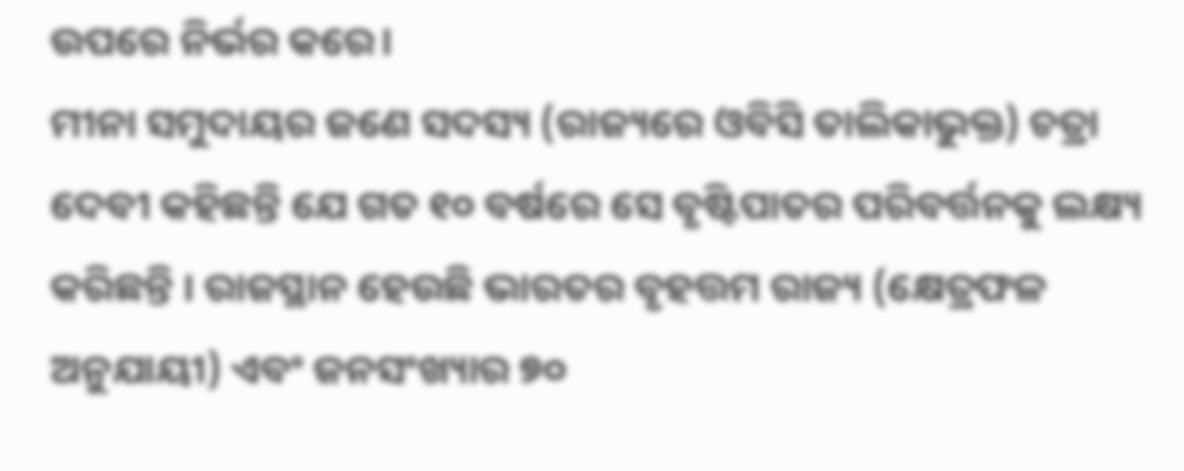ଉପରେ ନିର୍ଭର କରେ।
ମୀନା ସମୁଦାୟର ଜଣେ ସଦସ୍ୟ (ରାଜ୍ୟରେ ଓବିସି ତାଲିକାଭୁକ୍ତ) ଚତ୍ରା ଦେବୀ କହିଛନ୍ତି ଯେ ଗତ ୧୦ ବର୍ଷରେ ସେ ବୃଷ୍ଟିପାତର ପରିବର୍ତ୍ତନକୁ ଲକ୍ଷ୍ୟ କରିଛନ୍ତି । ରାଜସ୍ଥାନ ହେଉଛି ଭାରତର ବୃହତ୍ତମ ରାଜ୍ୟ (କ୍ଷେତ୍ରଫଳ ଅନୁଯାୟୀ) ଏବଂ ଜନସଂଖ୍ୟାର ୭୦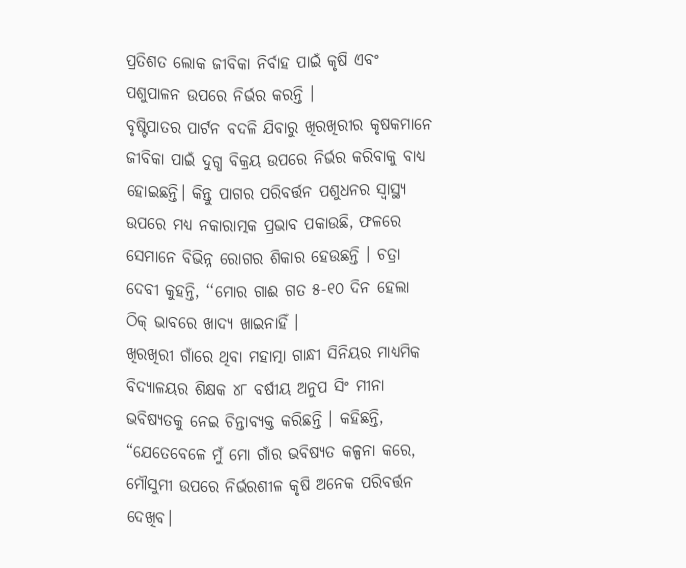ପ୍ରତିଶତ ଲୋକ ଜୀବିକା ନିର୍ବାହ ପାଇଁ କୃଷି ଏବଂ ପଶୁପାଳନ ଉପରେ ନିର୍ଭର କରନ୍ତି ।
ବୃଷ୍ଟିପାତର ପାର୍ଟନ ବଦଳି ଯିବାରୁ ଖିରଖିରୀର କୃଷକମାନେ ଜୀବିକା ପାଇଁ ଦୁଗ୍ଧ ବିକ୍ରୟ ଉପରେ ନିର୍ଭର କରିବାକୁ ବାଧ୍ୟ ହୋଇଛନ୍ତି। କିନ୍ତୁ ପାଗର ପରିବର୍ତ୍ତନ ପଶୁଧନର ସ୍ୱାସ୍ଥ୍ୟ ଉପରେ ମଧ୍ୟ ନକାରାତ୍ମକ ପ୍ରଭାବ ପକାଉଛି, ଫଳରେ ସେମାନେ ବିଭିନ୍ନ ରୋଗର ଶିକାର ହେଉଛନ୍ତି । ଚତ୍ରା ଦେବୀ କୁହନ୍ତି, ‘‘ମୋର ଗାଈ ଗତ ୫-୧୦ ଦିନ ହେଲା ଠିକ୍ ଭାବରେ ଖାଦ୍ୟ ଖାଇନାହିଁ ।
ଖିରଖିରୀ ଗାଁରେ ଥିବା ମହାତ୍ମା ଗାନ୍ଧୀ ସିନିୟର ମାଧ୍ୟମିକ ବିଦ୍ୟାଳୟର ଶିକ୍ଷକ ୪୮ ବର୍ଷୀୟ ଅନୁପ ସିଂ ମୀନା ଭବିଷ୍ୟତକୁ ନେଇ ଚିନ୍ତାବ୍ୟକ୍ତ କରିଛନ୍ତି । କହିଛନ୍ତି, “ଯେତେବେଳେ ମୁଁ ମୋ ଗାଁର ଭବିଷ୍ୟତ କଳ୍ପନା କରେ, ମୌସୁମୀ ଉପରେ ନିର୍ଭରଶୀଳ କୃଷି ଅନେକ ପରିବର୍ତ୍ତନ ଦେଖିବ।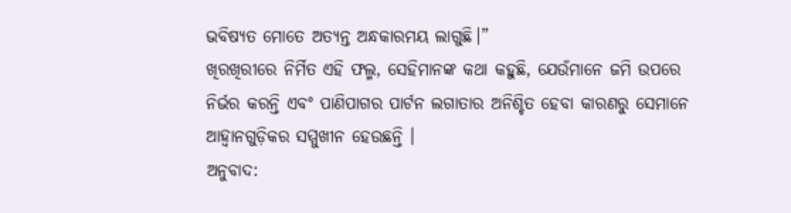ଭବିଷ୍ୟତ ମୋତେ ଅତ୍ୟନ୍ତ ଅନ୍ଧକାରମୟ ଲାଗୁଛି।”
ଖିରଖିରୀରେ ନିର୍ମିତ ଏହି ଫଲ୍ମ, ସେହିମାନଙ୍କ କଥା କହୁଛି, ଯେଉଁମାନେ ଜମି ଉପରେ ନିର୍ଭର କରନ୍ତି ଏବଂ ପାଣିପାଗର ପାର୍ଟନ ଲଗାତାର ଅନିଶ୍ଚିତ ହେବା କାରଣରୁ ସେମାନେ ଆହ୍ୱାନଗୁଡ଼ିକର ସମ୍ମୁଖୀନ ହେଉଛନ୍ତି ।
ଅନୁବାଦ: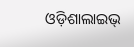ଓଡ଼ିଶାଲାଇଭ୍